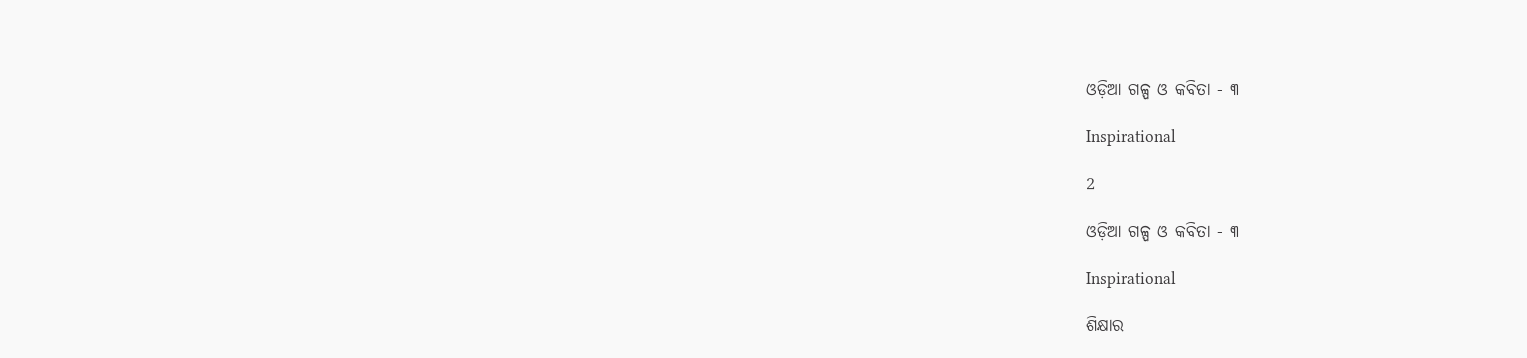ଓଡ଼ିଆ ଗଳ୍ପ ଓ କବିତା - ୩

Inspirational

2

ଓଡ଼ିଆ ଗଳ୍ପ ଓ କବିତା - ୩

Inspirational

ଶିକ୍ଷାର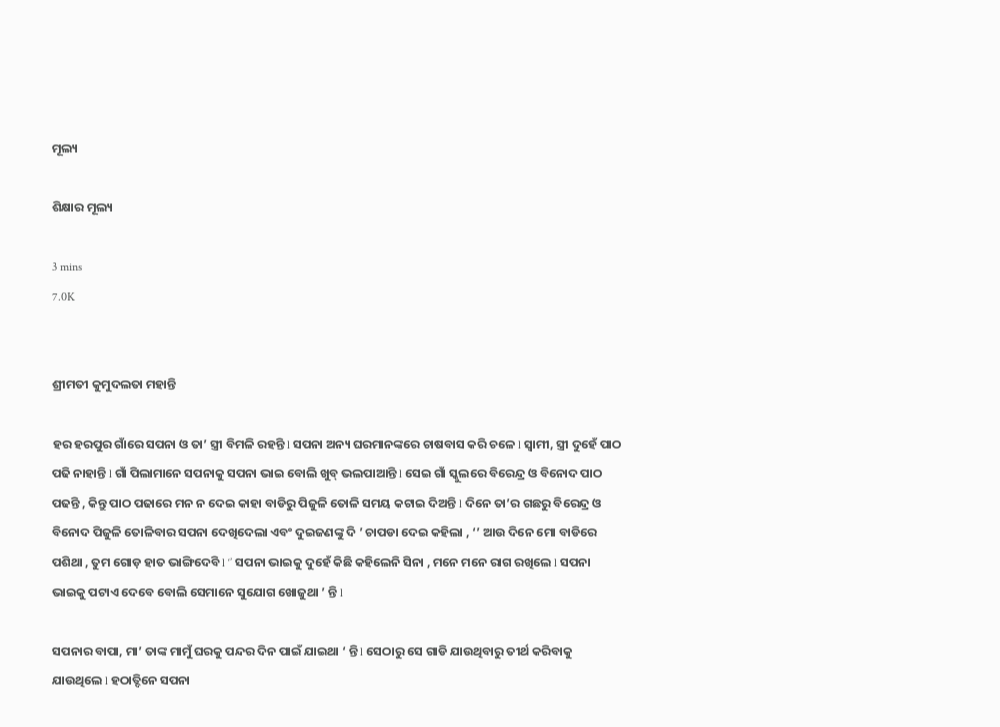ମୂଲ୍ୟ

ଶିକ୍ଷାର ମୂଲ୍ୟ

3 mins
7.0K


ଶ୍ରୀମତୀ କୁମୁଦଲତା ମହାନ୍ତି

ହର ହରପୁର ଗାଁରେ ସପନା ଓ ତା’ ସ୍ତ୍ରୀ ବିମଳି ରହନ୍ତି l ସପନା ଅନ୍ୟ ଘରମାନଙ୍କରେ ଚାଷବାସ କରି ଚଳେ l ସ୍ଵାମୀ, ସ୍ତ୍ରୀ ଦୁହେଁ ପାଠ ପଢି ନାହାନ୍ତି l ଗାଁ ପିଲାମାନେ ସପନାକୁ ସପନା ଭାଇ ବୋଲି ଖୁବ୍ ଭଲପାଆନ୍ତି l ସେଇ ଗାଁ ସ୍କୁଲରେ ବିରେନ୍ଦ୍ର ଓ ବିନୋଦ ପାଠ ପଢନ୍ତି , କିନ୍ତୁ ପାଠ ପଢାରେ ମନ ନ ଦେଇ କାହା ବାଡିରୁ ପିଜୁଳି ତୋଳି ସମୟ କଟାଇ ଦିଅନ୍ତି l ଦିନେ ତା’ର ଗଛରୁ ବିରେନ୍ଦ୍ର ଓ ବିନୋଦ ପିଜୁଳି ତୋଳିବାର ସପନା ଦେଖିଦେଲା ଏବଂ ଦୁଇଜଣଙ୍କୁ ଦି ’ ଚାପଡା ଦେଇ କହିଲା , ‘’ ଆଉ ଦିନେ ମୋ ବାଡିରେ ପଶିଥା , ତୁମ ଗୋଡ଼ ହାତ ଭାଙ୍ଗିଦେବି l ‘’ ସପନା ଭାଇକୁ ଦୁହେଁ କିଛି କହିଲେନି ସିନା , ମନେ ମନେ ରାଗ ରଖିଲେ l ସପନା ଭାଇକୁ ପଟାଏ ଦେବେ ବୋଲି ସେମାନେ ସୁଯୋଗ ଖୋଜୁଥା ’ ନ୍ତି l

ସପନାର ବାପା, ମା’ ତାଙ୍କ ମାମୁଁ ଘରକୁ ପନ୍ଦର ଦିନ ପାଇଁ ଯାଇଥା ‘ ନ୍ତି l ସେଠାରୁ ସେ ଗାଡି ଯାଉଥିବାରୁ ତୀର୍ଥ କରିବାକୁ ଯାଉଥିଲେ l ହଠାତ୍ଦିନେ ସପନା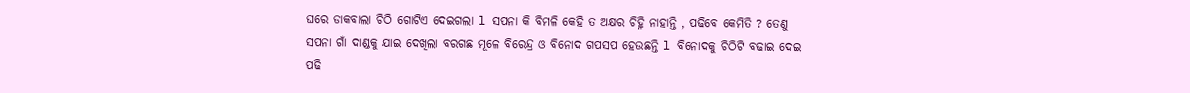ଘରେ ଡାକବାଲା ଚିଠି ଗୋଟିଏ ଦେଇଗଲା l ସପନା କି ବିମଳି କେହି ତ ଅକ୍ଷର ଚିହ୍ନି ନାହାନ୍ତି , ପଢିବେ କେମିତି ? ତେଣୁ ସପନା ଗାଁ ଦାଣ୍ଡକୁ ଯାଇ ଦେଖିଲା ବରଗଛ ମୂଳେ ବିରେନ୍ଦ୍ର ଓ ବିନୋଦ ଗପସପ ହେଉଛନ୍ତି l ବିନୋଦକୁ ଚିଠିଟି ବଢାଇ ଦେଇ ପଢି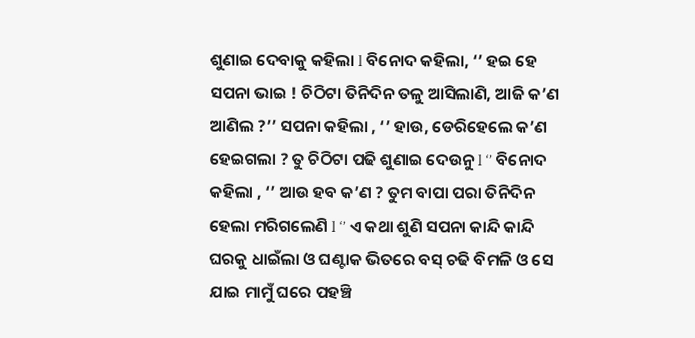ଶୁଣାଇ ଦେବାକୁ କହିଲା l ବିନୋଦ କହିଲା, ‘’ ହଇ ହେ ସପନା ଭାଇ ! ଚିଠିଟା ତିନିଦିନ ତଳୁ ଆସିଲାଣି, ଆଜି କ’ଣ ଆଣିଲ ?’’ ସପନା କହିଲା , ‘’ ହାଉ, ଡେରିହେଲେ କ’ଣ ହେଇଗଲା ? ତୁ ଚିଠିଟା ପଢି ଶୁଣାଇ ଦେଉନୁ l ‘’ ବିନୋଦ କହିଲା , ‘’ ଆଉ ହବ କ’ଣ ? ତୁମ ବାପା ପରା ତିନିଦିନ ହେଲା ମରିଗଲେଣି l ‘’ ଏ କଥା ଶୁଣି ସପନା କାନ୍ଦି କାନ୍ଦି ଘରକୁ ଧାଇଁଲା ଓ ଘଣ୍ଟାକ ଭିତରେ ବସ୍ ଚଢି ବିମଳି ଓ ସେ ଯାଇ ମାମୁଁ ଘରେ ପହଞ୍ଚି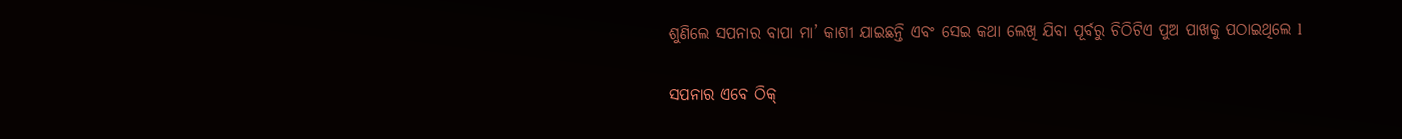ଶୁଣିଲେ ସପନାର ବାପା ମା’ କାଶୀ ଯାଇଛନ୍ତି ଏବଂ ସେଇ କଥା ଲେଖି ଯିବା ପୂର୍ବରୁ ଚିଠିଟିଏ ପୁଅ ପାଖକୁ ପଠାଇଥିଲେ l

ସପନାର ଏବେ ଠିକ୍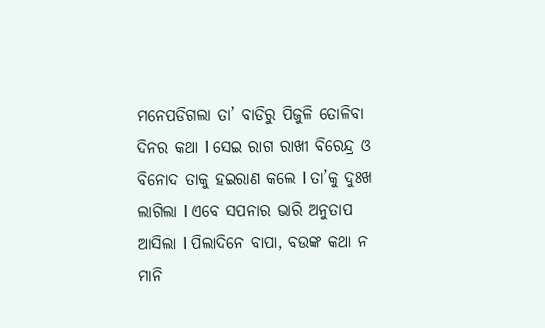ମନେପଡିଗଲା ତା’ ବାଡିରୁ ପିଜୁଳି ତୋଳିବା ଦିନର କଥା l ସେଇ ରାଗ ରାଖୀ ବିରେନ୍ଦ୍ର ଓ ବିନୋଦ ତାକୁ ହଇରାଣ କଲେ l ତା’କୁ ଦୁଃଖ ଲାଗିଲା l ଏବେ ସପନାର ଭାରି ଅନୁତାପ ଆସିଲା l ପିଲାଦିନେ ବାପା, ବଉଙ୍କ କଥା ନ ମାନି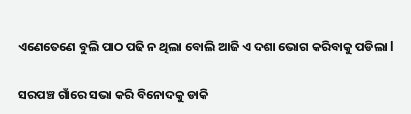ଏଣେତେଣେ ବୁଲି ପାଠ ପଢି ନ ଥିଲା ବୋଲି ଆଜି ଏ ଦଶା ଭୋଗ କରିବାକୁ ପଡିଲା l

ସରପଞ୍ଚ ଗାଁରେ ସଭା କରି ବିନୋଦକୁ ଡାକି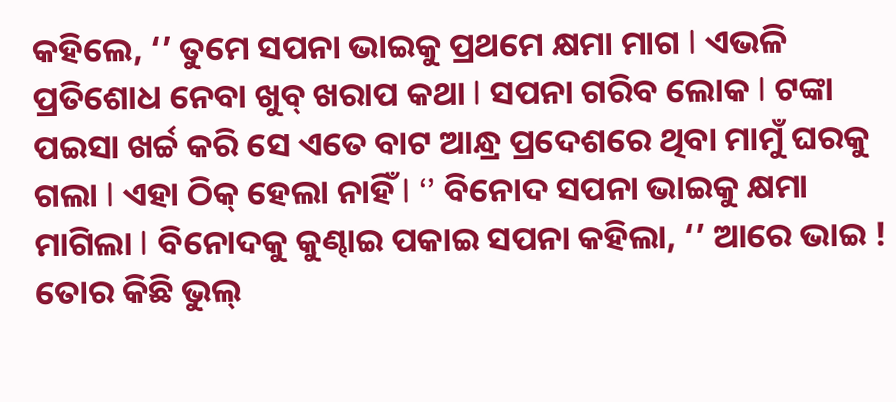କହିଲେ, ‘’ ତୁମେ ସପନା ଭାଇକୁ ପ୍ରଥମେ କ୍ଷମା ମାଗ l ଏଭଳି ପ୍ରତିଶୋଧ ନେବା ଖୁବ୍ ଖରାପ କଥା l ସପନା ଗରିବ ଲୋକ l ଟଙ୍କା ପଇସା ଖର୍ଚ୍ଚ କରି ସେ ଏତେ ବାଟ ଆନ୍ଧ୍ର ପ୍ରଦେଶରେ ଥିବା ମାମୁଁ ଘରକୁ ଗଲା l ଏହା ଠିକ୍ ହେଲା ନାହିଁ l ‘’ ବିନୋଦ ସପନା ଭାଇକୁ କ୍ଷମା ମାଗିଲା l ବିନୋଦକୁ କୁଣ୍ଢାଇ ପକାଇ ସପନା କହିଲା, ‘’ ଆରେ ଭାଇ ! ତୋର କିଛି ଭୁଲ୍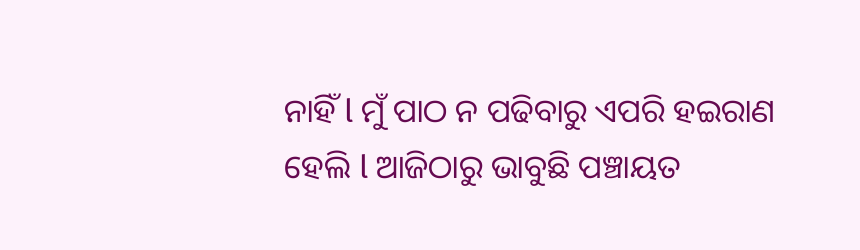ନାହିଁ l ମୁଁ ପାଠ ନ ପଢିବାରୁ ଏପରି ହଇରାଣ ହେଲି l ଆଜିଠାରୁ ଭାବୁଛି ପଞ୍ଚାୟତ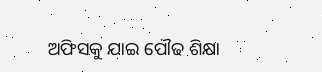ଅଫିସକୁ ଯାଇ ପୌଢ ଶିକ୍ଷା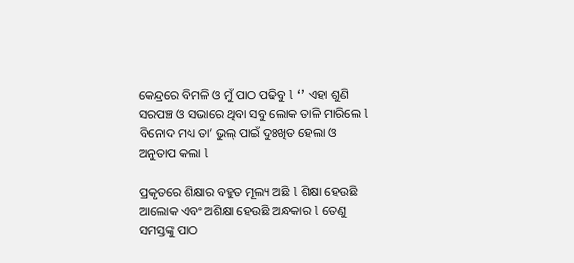କେନ୍ଦ୍ରରେ ବିମଳି ଓ ମୁଁ ପାଠ ପଢିବୁ l ‘’ ଏହା ଶୁଣି ସରପଞ୍ଚ ଓ ସଭାରେ ଥିବା ସବୁ ଲୋକ ତାଳି ମାରିଲେ l ବିନୋଦ ମଧ୍ୟ ତା’ ଭୁଲ୍ ପାଇଁ ଦୁଃଖିତ ହେଲା ଓ ଅନୁତାପ କଲା l

ପ୍ରକୃତରେ ଶିକ୍ଷାର ବହୁତ ମୂଲ୍ୟ ଅଛି l ଶିକ୍ଷା ହେଉଛି ଆଲୋକ ଏବଂ ଅଶିକ୍ଷା ହେଉଛି ଅନ୍ଧକାର l ତେଣୁ ସମସ୍ତଙ୍କୁ ପାଠ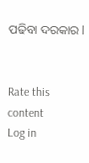ପଢିବା ଦରକାର l


Rate this content
Log in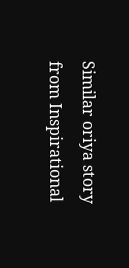Similar oriya story from Inspirational